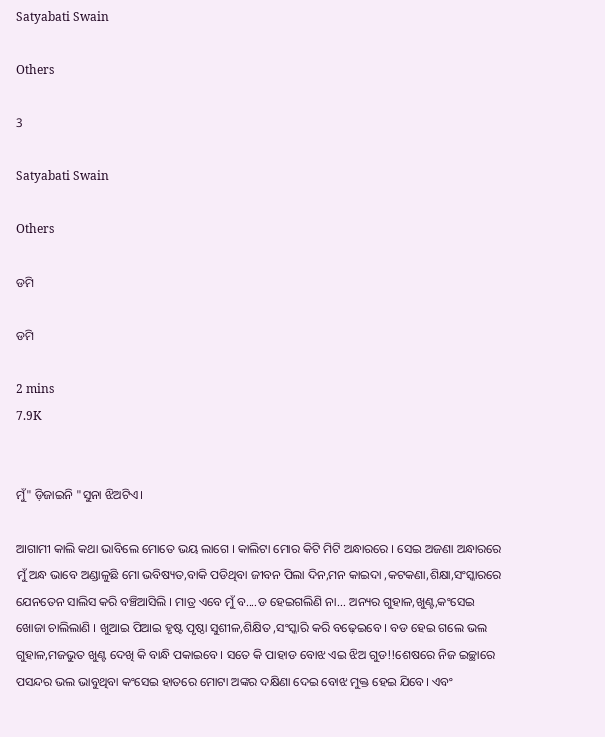Satyabati Swain

Others

3

Satyabati Swain

Others

ଡମି

ଡମି

2 mins
7.9K


ମୁଁ" ଡ଼ିଜାଇନି "ସୁନା ଝିଅଟିଏ।

ଆଗାମୀ କାଲି କଥା ଭାବିଲେ ମୋତେ ଭୟ ଲାଗେ । କାଲିଟା ମୋର କିଟି ମିଟି ଅନ୍ଧାରରେ । ସେଇ ଅଜଣା ଅନ୍ଧାରରେ ମୁଁ ଅନ୍ଧ ଭାବେ ଅଣ୍ଡାଳୁଛି ମୋ ଭବିଷ୍ୟତ,ବାକି ପଡିଥିବା ଜୀବନ ପିଲା ଦିନ,ମନ କାଇଦା ,କଟକଣା,ଶିକ୍ଷା,ସଂସ୍କାରରେ ଯେନତେନ ସାଲିସ କରି ବଞ୍ଚିଆସିଲି । ମାତ୍ର ଏବେ ମୁଁ ବ....ଡ ହେଇଗଲିଣି ନା... ଅନ୍ୟର ଗୁହାଳ,ଖୁଣ୍ଟ,କଂସେଇ ଖୋଜା ଚାଲିଲାଣି । ଖୁଆଇ ପିଆଇ ହୃଷ୍ଟ ପୃଷ୍ଠା ସୁଶୀଳ,ଶିକ୍ଷିତ ,ସଂସ୍କାରି କରି ବଢ଼େଇବେ । ବଡ ହେଇ ଗଲେ ଭଲ ଗୁହାଳ,ମଜଭୁତ ଖୁଣ୍ଟ ଦେଖି କି ବାନ୍ଧି ପକାଇବେ। ସତେ କି ପାହାଡ ବୋଝ ଏଇ ଝିଅ ଗୁଡ!!ଶେଷରେ ନିଜ ଇଚ୍ଛାରେ ପସନ୍ଦର ଭଲ ଭାବୁଥିବା କଂସେଇ ହାତରେ ମୋଟା ଅଙ୍କର ଦକ୍ଷିଣା ଦେଇ ବୋଝ ମୁକ୍ତ ହେଇ ଯିବେ। ଏବଂ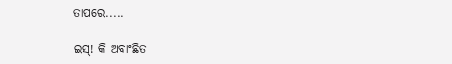ତାପରେ.....

ଇସ୍! କି ଅବାଂଛିତ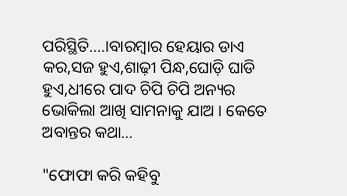ପରିସ୍ଥିତି....।ବାରମ୍ବାର ହେୟାର ଡାଏ କର,ସଜ ହୁଏ,ଶାଢ଼ୀ ପିନ୍ଧ,ଘୋଡ଼ି ଘାଡି ହୁଏ,ଧୀରେ ପାଦ ଚିପି ଚିପି ଅନ୍ୟର ଭୋକିଲା ଆଖି ସାମନାକୁ ଯାଅ । କେତେ ଅବାନ୍ତର କଥା...

"ଫୋଫା କରି କହିବୁ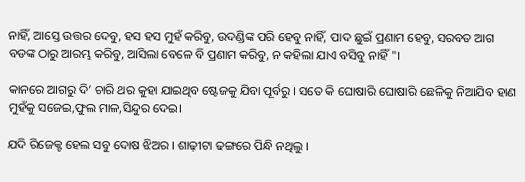ନାହିଁ, ଆସ୍ତେ ଉତ୍ତର ଦେବୁ, ହସ ହସ ମୁହଁ କରିବୁ, ଉଦଣ୍ଡିଙ୍କ ପରି ହେବୁ ନାହିଁ, ପାଦ ଛୁଇଁ ପ୍ରଣାମ ହେବୁ, ସରବତ ଆଗ ବଡଙ୍କ ଠାରୁ ଆରମ୍ଭ କରିବୁ, ଆସିଲା ବେଳେ ବି ପ୍ରଣାମ କରିବୁ, ନ କହିଲା ଯାଏ ବସିବୁ ନାହିଁ"।

କାନରେ ଆଗରୁ ଦି’ ଚାରି ଥର କୁହା ଯାଇଥିବ ଷ୍ଟେଜକୁ ଯିବା ପୂର୍ବରୁ । ସତେ କି ଘୋଷାରି ଘୋଷାରି ଛେଳିକୁ ନିଆଯିବ ହାଣ ମୁହଁକୁ ସଜେଇ,ଫୁଲ ମାଳ,ସିନ୍ଦୁର ଦେଇ।

ଯଦି ରିଜେକ୍ଟ ହେଲ ସବୁ ଦୋଷ ଝିଅର । ଶାଢ଼ୀଟା ଢଙ୍ଗରେ ପିନ୍ଧି ନଥିଲୁ ।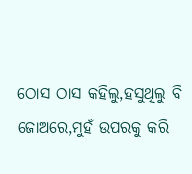ଠୋସ ଠାସ କହିଲୁ,ହସୁଥିଲୁ ବି ଜୋଅରେ,ମୁହଁ ଉପରକୁ କରି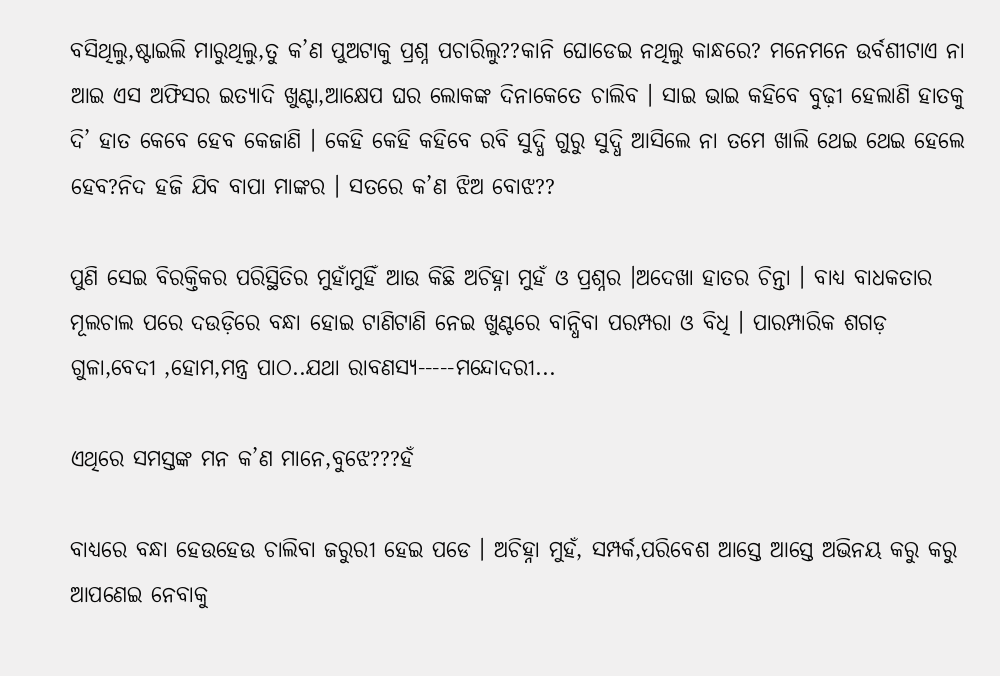ବସିଥିଲୁ,ଷ୍ଟାଇଲି ମାରୁଥିଲୁ,ତୁ କ’ଣ ପୁଅଟାକୁ ପ୍ରଶ୍ନ ପଚାରିଲୁ??କାନି ଘୋଡେଇ ନଥିଲୁ କାନ୍ଧରେ? ମନେମନେ ଉର୍ବଶୀଟାଏ ନା ଆଇ ଏସ ଅଫିସର ଇତ୍ୟାଦି ଖୁଣ୍ଟା,ଆକ୍ଷେପ ଘର ଲୋକଙ୍କ ଦିନାକେତେ ଚାଲିବ । ସାଇ ଭାଇ କହିବେ ବୁଢ଼ୀ ହେଲାଣି ହାତକୁ ଦି’ ହାତ କେବେ ହେବ କେଜାଣି । କେହି କେହି କହିବେ ରବି ସୁଦ୍ଧି ଗୁରୁ ସୁଦ୍ଧି ଆସିଲେ ନା ତମେ ଖାଲି ଥେଇ ଥେଇ ହେଲେ ହେବ?ନିଦ ହଜି ଯିବ ବାପା ମାଙ୍କର । ସତରେ କ’ଣ ଝିଅ ବୋଝ??

ପୁଣି ସେଇ ବିରକ୍ତିକର ପରିସ୍ଥିତିର ମୁହାଁମୁହିଁ ଆଉ କିଛି ଅଚିହ୍ନା ମୁହଁ ଓ ପ୍ରଶ୍ନର ।ଅଦେଖା ହାତର ଚିନ୍ତା । ବାଧ୍ୟ ବାଧକତାର ମୂଲଚାଲ ପରେ ଦଉଡ଼ିରେ ବନ୍ଧା ହୋଇ ଟାଣିଟାଣି ନେଇ ଖୁଣ୍ଟରେ ବାନ୍ଧିବା ପରମ୍ପରା ଓ ବିଧି । ପାରମ୍ପାରିକ ଶଗଡ଼ ଗୁଳା,ବେଦୀ ,ହୋମ,ମନ୍ତ୍ର ପାଠ..ଯଥା ରାବଣସ୍ୟ-----ମନ୍ଦୋଦରୀ...

ଏଥିରେ ସମସ୍ତଙ୍କ ମନ କ’ଣ ମାନେ,ବୁଝେ???ହଁ

ବାଧ୍ୟରେ ବନ୍ଧା ହେଉହେଉ ଚାଲିବା ଜରୁରୀ ହେଇ ପଡେ । ଅଚିହ୍ନା ମୁହଁ, ସମ୍ପର୍କ,ପରିବେଶ ଆସ୍ତେ ଆସ୍ତେ ଅଭିନୟ କରୁ କରୁ ଆପଣେଇ ନେବାକୁ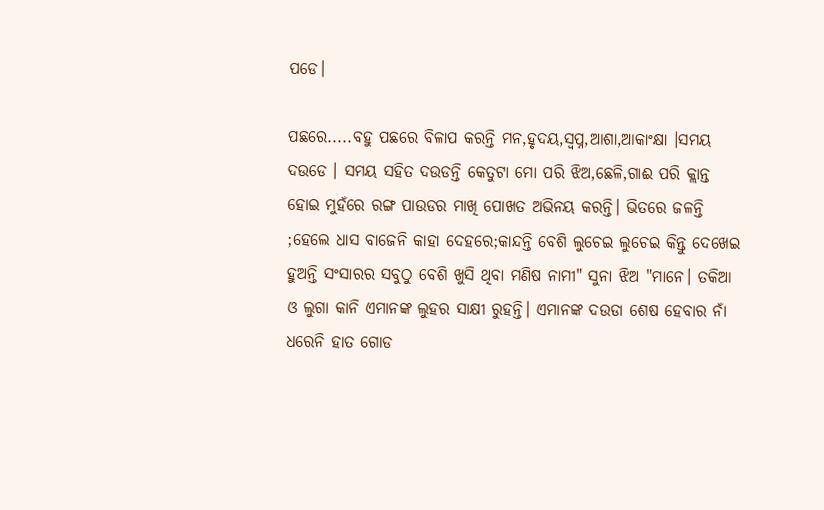ପଡେ।

ପଛରେ.....ବହୁ ପଛରେ ବିଳାପ କରନ୍ତି ମନ,ହୃଦୟ,ସ୍ଵପ୍ନ,ଆଶା,ଆକାଂକ୍ଷା ।ସମୟ ଦଉଡେ । ସମୟ ସହିତ ଦଉଡନ୍ତି କେତୁଟା ମୋ ପରି ଝିଅ,ଛେଳି,ଗାଈ ପରି କ୍ଲାନ୍ତ ହୋଇ ମୁହଁରେ ରଙ୍ଗ ପାଉଡର ମାଖି ପୋଖତ ଅଭିନୟ କରନ୍ତି। ଭିତରେ ଜଳନ୍ତି ;ହେଲେ ଧାସ ବାଜେନି କାହା ଦେହରେ;କାନ୍ଦନ୍ତି ବେଶି ଲୁଚେଇ ଲୁଚେଇ କିନ୍ତୁ ଦେଖେଇ ହୁଅନ୍ତି ସଂସାରର ସବୁଠୁ ବେଶି ଖୁସି ଥିବା ମଣିଷ ନାମୀ" ସୁନା ଝିଅ "ମାନେ। ତକିଆ ଓ ଲୁଗା କାନି ଏମାନଙ୍କ ଲୁହର ସାକ୍ଷୀ ରୁହନ୍ତି। ଏମାନଙ୍କ ଦଉଡା ଶେଷ ହେବାର ନାଁ ଧରେନି ହାତ ଗୋଡ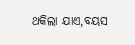ଥକିଲା ଯାଏ,ବୟସ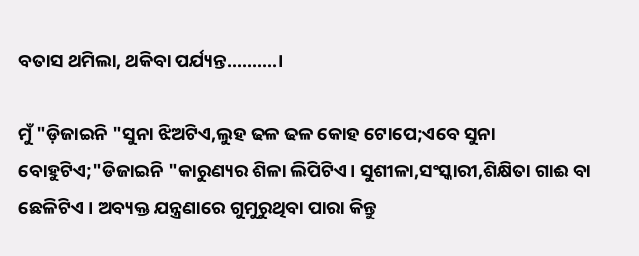ବତାସ ଥମିଲା, ଥକିବା ପର୍ଯ୍ୟନ୍ତ..........।

ମୁଁ "ଡ଼ିଜାଇନି "ସୁନା ଝିଅଟିଏ,ଲୁହ ଢଳ ଢଳ କୋହ ଟୋପେ;ଏବେ ସୁନା ବୋହୁଟିଏ;"ଡିଜାଇନି "କାରୁଣ୍ୟର ଶିଳା ଲିପିଟିଏ। ସୁଶୀଳା,ସଂସ୍କାରୀ,ଶିକ୍ଷିତା ଗାଈ ବା ଛେଳିଟିଏ । ଅବ୍ୟକ୍ତ ଯନ୍ତ୍ରଣାରେ ଗୁମୁରୁଥିବା ପାରା କିନ୍ତୁ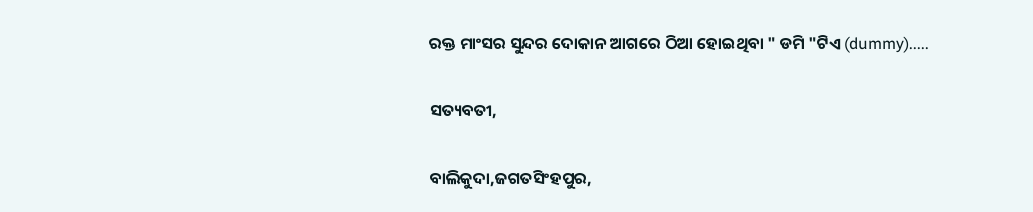ରକ୍ତ ମାଂସର ସୁନ୍ଦର ଦୋକାନ ଆଗରେ ଠିଆ ହୋଇଥିବା " ଡମି "ଟିଏ (dummy).....

ସତ୍ୟବତୀ,

ବାଲିକୁଦା,ଜଗତସିଂହପୁର,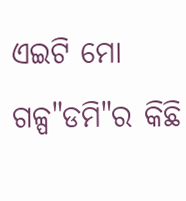ଏଇଟି ମୋ ଗଳ୍ପ"ଡମି"ର କିଛି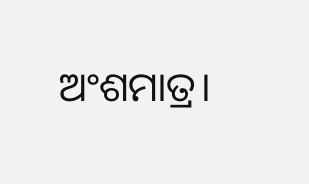ଅଂଶମାତ୍ର।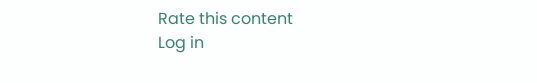Rate this content
Log in